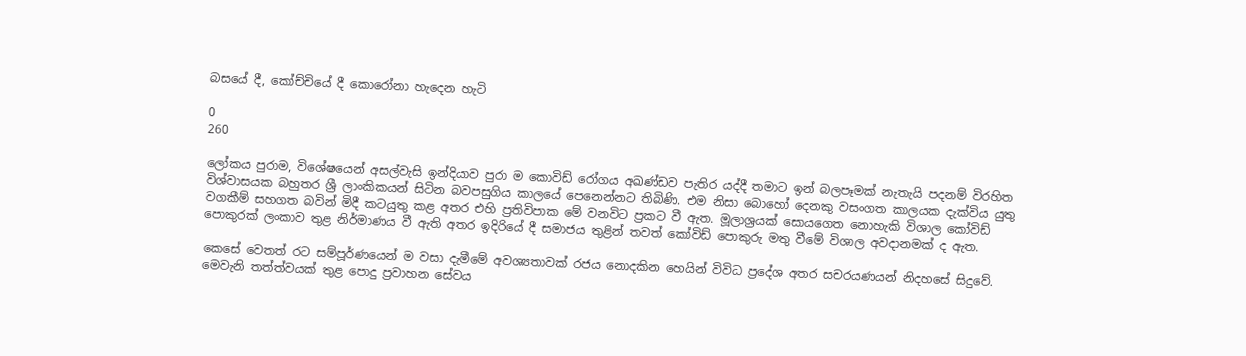බසයේ දී, කෝච්චියේ දී කොරෝනා හැදෙන හැටි

0
260

ලෝකය පුරාම, විශේෂයෙන් අසල්වැසි ඉන්දියාව පුරා ම කොවිඩ් රෝගය අඛණ්ඩව පැතිර යද්දී තමාට ඉන් බලපෑමක් නැතැයි පදනම් විරහිත විශ්වාසයක බහුතර ශ්‍රී ලාංකිකයන් සිටින බවපසුගිය කාලයේ පෙනෙන්නට තිබිණි. එම නිසා බොහෝ දෙනකු වසංගත කාලයක දැක්විය යුතු වගකීම් සහගත බවින් මිදී කටයුතු කළ අතර එහි ප්‍රතිවිපාක මේ වනවිට ප්‍රකට වී ඇත. මූලාශ්‍රයක් සොයගෙත නොහැකි විශාල කෝවිඩ් පොකුරක් ලංකාව තුළ නිර්මාණය වී ඇති අතර ඉදිරියේ දී සමාජය තුළින් තවත් කෝවිඩ් පොකුරු මතු වීමේ විශාල අවදානමක් ද ඇත.

කෙසේ වෙතත් රට සම්පූර්ණයෙන් ම වසා දැමීමේ අවශ්‍යතාවක් රජය නොදකින හෙයින් විවිධ ප්‍රදේශ අතර සචරයණයන් නිදහසේ සිදුවේ. මෙවැනි තත්ත්වයක් තුළ පොදු ප්‍රවාහන සේවය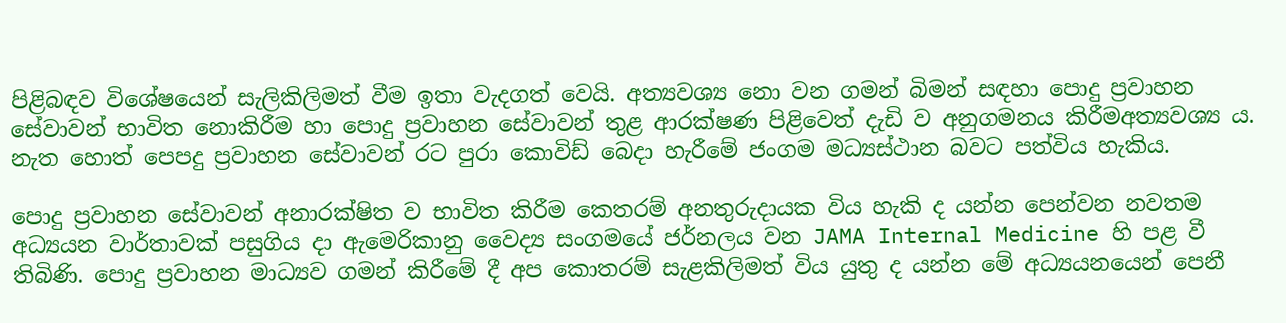පිළිබඳව විශේෂයෙන් සැලිකිලිමත් වීම ඉතා වැදගත් වෙයි. අත්‍යවශ්‍ය නො වන ගමන් බිමන් සඳහා පොදු ප්‍රවාහන සේවාවන් භාවිත නොකිරීම හා පොදු ප්‍රවාහන සේවාවන් තුළ ආරක්ෂණ පිළිවෙත් දැඩි ව අනුගමනය කිරීමඅත්‍යවශ්‍ය ය. නැත හොත් පෙපදු ප්‍රවාහන සේවාවන් රට පුරා කොවිඩ් බෙදා හැරීමේ ජංගම මධ්‍යස්ථාන බවට පත්විය හැකිය.

පොදු ප්‍රවාහන සේවාවන් අනාරක්ෂිත ව භාවිත කිරීම කෙතරම් අනතුරුදායක විය හැකි ද යන්න පෙන්වන නවතම අධ්‍යයන වාර්තාවක් පසුගිය දා ඇමෙරිකානු වෛද්‍ය සංගමයේ ජර්නලය වන JAMA Internal Medicine හි පළ වී තිබිණි. පොදු ප්‍රවාහන මාධ්‍යව ගමන් කිරීමේ දී අප කොතරම් සැළකිලිමත් විය යුතු ද යන්න මේ අධ්‍යයනයෙන් පෙනී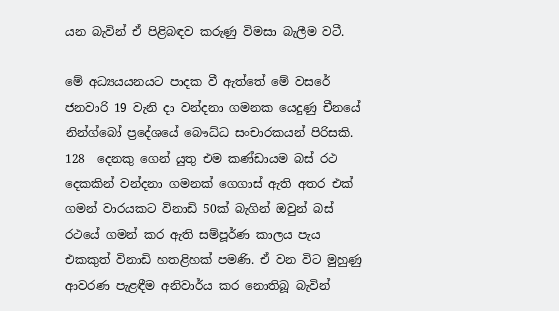යන බැවින් ඒ පිළිබඳව කරුණු විමසා බැලීම වටී.

මේ අධ්‍යයයනයට පාදක වී ඇත්තේ මේ වසරේ ජනවාරි 19 වැනි දා වන්දනා ගමනක යෙදුණු චීනයේ නින්ග්බෝ ප්‍රදේශයේ බෞධ්ධ සංචාරකයන් පිරිසකි. 128  දෙනකු ගෙන් යුතු එම කණ්ඩායම බස් රථ දෙකකින් වන්දනා ගමනක් ගෙගාස් ඇති අතර එක් ගමන් වාරයකට විනාඩි 50ක් බැගින් ඔවුන් බස් රථයේ ගමන් කර ඇති සම්පූර්ණ කාලය පැය එකකුත් විනාඩි හතළිහක් පමණි. ඒ වන විට මුහුණු ආවරණ පැළඳීම අනිවාර්ය කර නොතිබූ බැවින්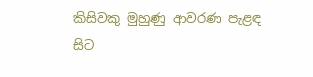කිසිවකු මුහුණු ආවරණ පැළඳ සිට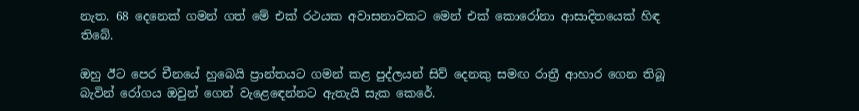නැත. 68 දෙනෙක් ගමන් ගත් මේ එක් රථයක අවාසනාවකට මෙන් එක් කොරෝනා ආසාදිතයෙක් හිඳ තිබේ.

ඔහු ඊට පෙර චීනයේ හුබෙයි ප්‍රාන්තයට ගමන් කළ පුද්ලයන් සිව් දෙනකු සමඟ රාත්‍රී ආහාර ගෙන තිබූ බැවින් රෝගය ඔවුන් ගෙන් වැළ‍ෙඳෙන්නට ඇතැයි සැක කෙරේ.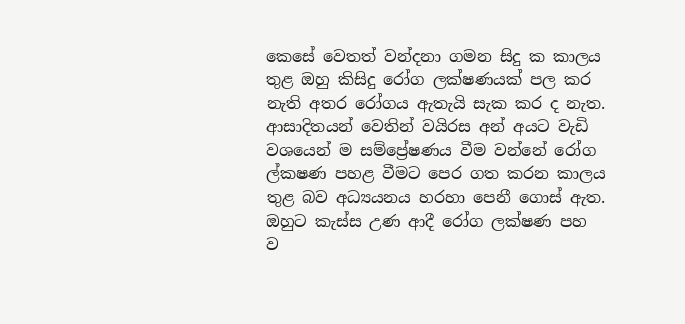කෙසේ වෙතත් වන්දනා ගමන සිදු ක කාලය තුළ ඔහු කිසිදු රෝග ලක්ෂණයක් පල කර නැති අතර රෝගය ඇතැයි සැක කර ද නැත. ආසාදිතයන් වෙතින් වයිරස අන් අයට වැඩි වශයෙන් ම සම්ප්‍රේෂණය වීම වන්නේ රෝග ල්කෂණ පහළ වීමට පෙර ගත කරන කාලය තුළ බව අධ්‍යයනය හරහා පෙනී ගොස් ඇත. ඔහුට කැස්ස උණ ආදී රෝග ලක්ෂණ පහ ව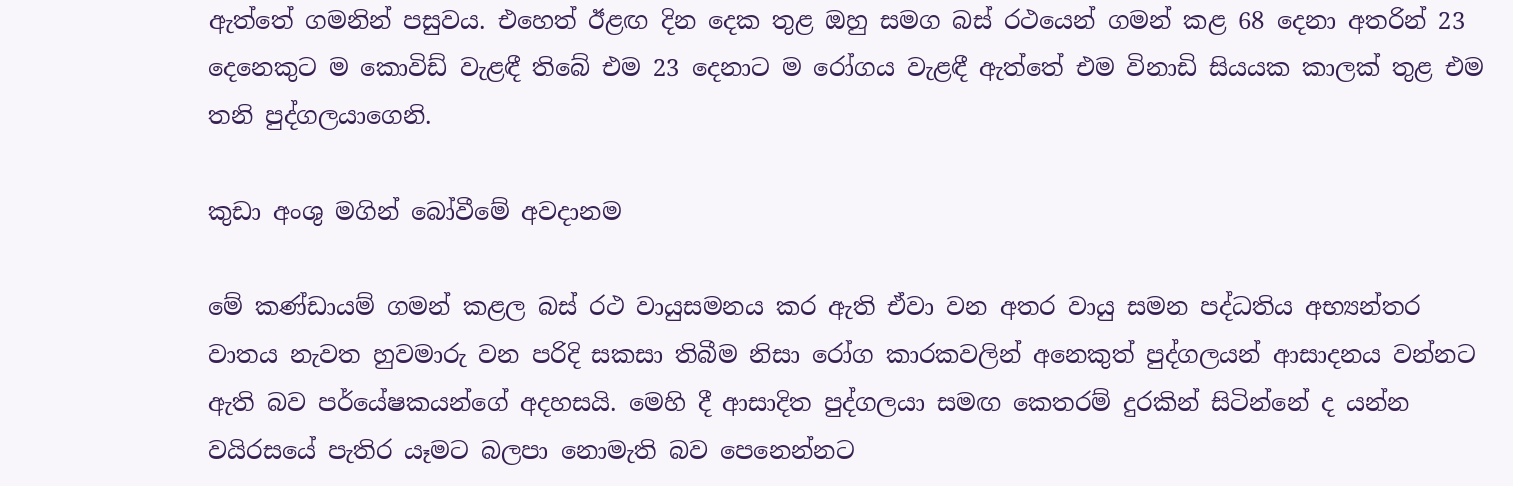ඇත්තේ ගමනින් පසුවය. එහෙත් ඊළඟ දින දෙක තුළ ඔහු සමග බස් රථයෙන් ගමන් කළ 68 දෙනා අතරින් 23 දෙනෙකුට ම කොවිඩ් වැළඳී තිබේ එම 23 දෙනාට ම රෝගය වැළඳී ඇත්තේ එම විනාඩි සියයක කාලක් තුළ එම තනි පුද්ගලයාගෙනි.

කුඩා අංශු මගින් බෝවීමේ අවදානම

මේ කණ්ඩායම් ගමන් කළල බස් රථ වායුසමනය කර ඇති ඒවා වන අතර වායු සමන පද්ධතිය අභ්‍යන්තර වාතය නැවත හුවමාරු වන පරිදි සකසා තිබීම නිසා රෝග කාරකවලින් අනෙකුත් පුද්ගලයන් ආසාදනය වන්නට ඇති බව පර්යේෂකයන්ගේ අදහසයි. මෙහි දී ආසාදිත පුද්ගලයා සමඟ කෙතරම් දුරකින් සිටින්නේ ද යන්න වයිරසයේ පැතිර යෑමට බලපා නොමැති බව පෙනෙන්නට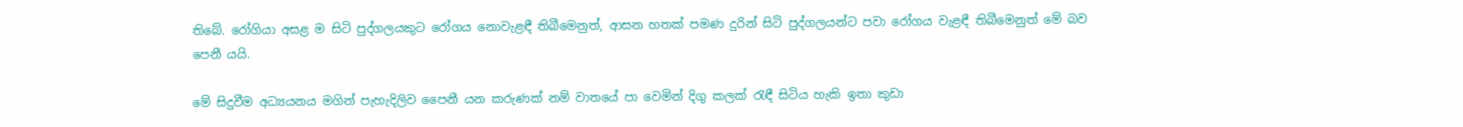තිබේ. රෝගියා අසළ ම සිටි පුද්ගලයකුට රෝගය නොවැළඳී තිබීමෙනුත්, ආසන හතක් පමණ දුරින් සිටි පුද්ගලයන්ට පවා රෝගය වැළඳී තිබීමෙනුත් මේ බව පෙනී යයි.

මේ සිදුවීම අධ්‍යයනය මගින් පැහැදිලිව පෛනී යන කරුණක් නම් වාතයේ පා වෙමින් දිගු කලක් රැඳී සිටිය හැකි ඉතා කුඩා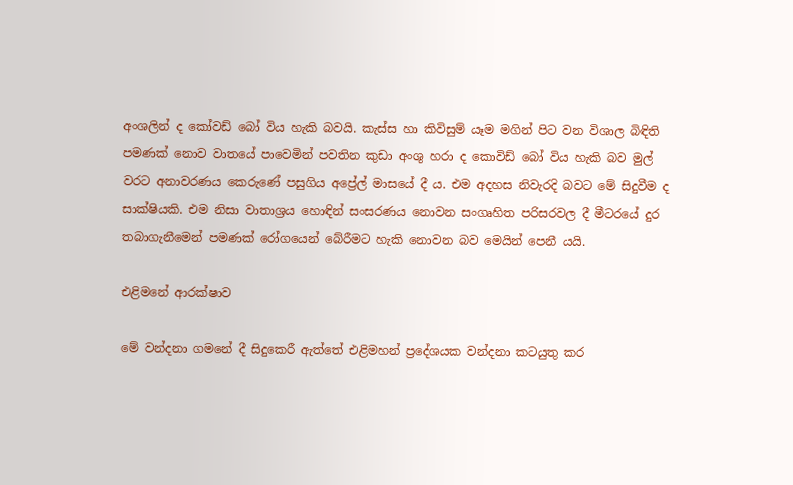අංශලින් ද කෝවඩ් බෝ විය හැකි බවයි. කැස්ස හා කිවිසුම් යෑම මගින් පිට වන විශාල බිඳිති පමණක් නොව වාතයේ පාවෙමින් පවතින කුඩා අංශු හරා ද කොවිඩ් බෝ විය හැකි බව මුල් වරට අනාවරණය කෙරුණේ පසුගිය අප්‍රේල් මාසයේ දී ය. එම අදහස නිවැරදි බවට මේ සිදුවීම ද සාක්ෂියකි. එම නිසා වාතාශ්‍රය හොඳින් සංසරණය නොවන සංගෘහිත පරිසරවල දී මීටරයේ දුර තබාගැනීමෙන් පමණක් රෝගයෙන් බේරීමට හැකි නොවන බව මෙයින් පෙනී යයි.

එළිමනේ ආරක්ෂාව

මේ වන්දනා ගමනේ දී සිදුකෙරී ඇත්තේ එළිමහන් ප්‍රදේශයක වන්දනා කටයුතු කර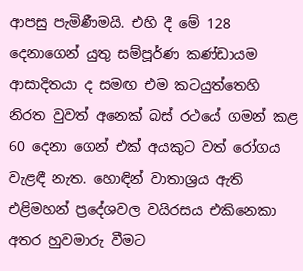ආපසු පැමිණීමයි. එහි දී මේ 128 දෙනාගෙන් යුතු සම්පූර්ණ කණ්ඩායම ආසාදිතයා ද සමඟ එම කටයුත්තෙහි නිරත වුවත් අනෙක් බස් රථයේ ගමන් කළ 60 දෙනා ගෙන් එක් අයකුට වත් රෝගය වැළඳී නැත. හොඳින් වාතාශ්‍රය ඇති එළිමහන් ප්‍රදේශවල වයිරසය එකිනෙකා අතර හුවමාරු වීමට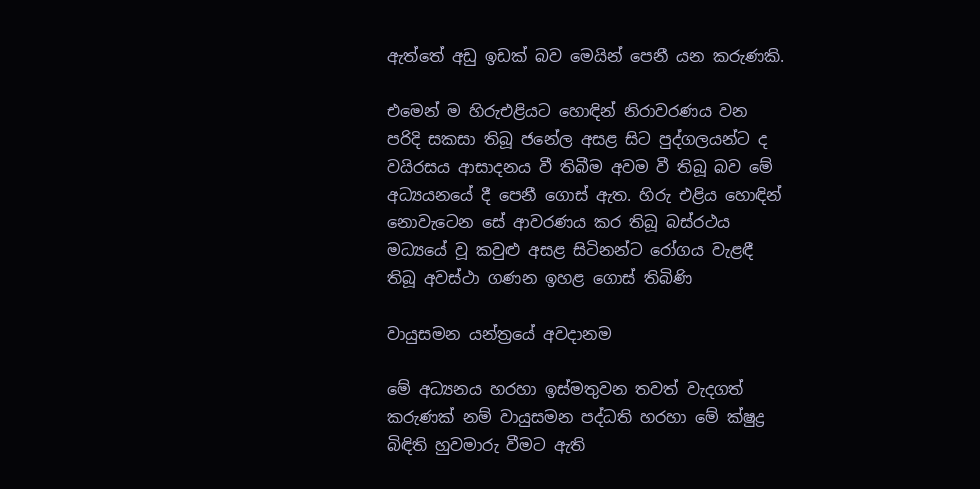ඇත්තේ අඩු ඉඩක් බව මෙයින් පෙනී යන කරුණකි.

එමෙන් ම හිරුඑළියට හොඳින් නිරාවරණය වන පරිදි සකසා තිබූ ජනේල අසළ සිට පුද්ගලයන්ට ද වයිරසය ආසාදනය වී තිබීම අවම වී තිබූ බව මේ අධ්‍යයනයේ දී පෙනී ගොස් ඇත. හිරු එළිය හොඳින් නොවැටෙන සේ ආවරණය කර තිබූ බස්රථය මධ්‍යයේ වූ කවුළු අසළ සිටිනන්ට රෝගය වැළඳී තිබූ අවස්ථා ගණන ඉහළ ගොස් තිබිණි

වායුසමන යන්ත්‍රයේ අවදානම

මේ අධ්‍යනය හරහා ඉස්මතුවන තවත් වැදගත් කරුණක් නම් වායුසමන පද්ධති හරහා මේ ක්ෂුද්‍ර බිඳිති හුවමාරු වීමට ඇති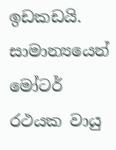ඉඩකඩයි. සාමාන්‍යයෙන් මෝටර් රථයක වායු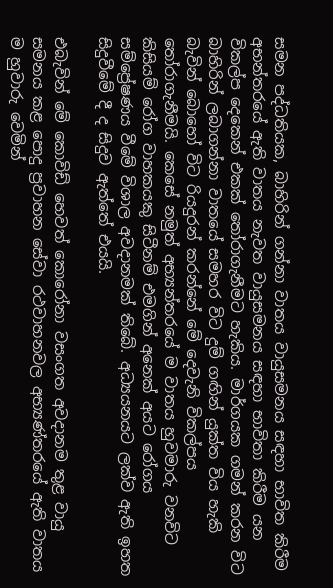සමන පද්ධතියක, බාහිරින් ගන්නා වාතය වායුසමනය සඳහා භාවිත කිරීම අභන්තරයේ ඇති වාතය නැවත වායුසමනය සඳහා භාවිතා කිරීම යන විකල්ප දෙකෙන් එකක් තෝරාගැනීමට හැකිය. මාර්ගයක ගමන් කරන විට බාහිරින් ලබාගන්නා වාතයේ සමහර විට දුම් ගඟින් යුක්ත විය හැකි බැවින් බොහෝ විට රියදුරන් කරන්නේ මේ දෙවැනි විකල්පය තෝරාගැනීමයි. කෙසේ නමුත් අභ්‍යන්තරයේ ම වාතය හුවමාරු වනවිට කිසියම් රෝග වාහකයකු සිටීනම් එමගින් අනෙක් අයට රෝගය සම්ප්‍රේෂණය වීමේ විශාල අවදානමක් තිබේ. අධ්‍යයනයට ලක්ව ඇති ඉහත සිදුවීමේ දී ද සිදුව ඇත්තේ එයයි.

එබැවින් මේ කොවිඩ් හෙවත් කොරෝනා වසංගත අවදානම තුළ වායු සමනය කළ පොදු ප්‍රවාහන සේවා රථවාහනවල අභ්‍යණ්තරයේ ඇති වාතය ම හුවාරු වෙමින්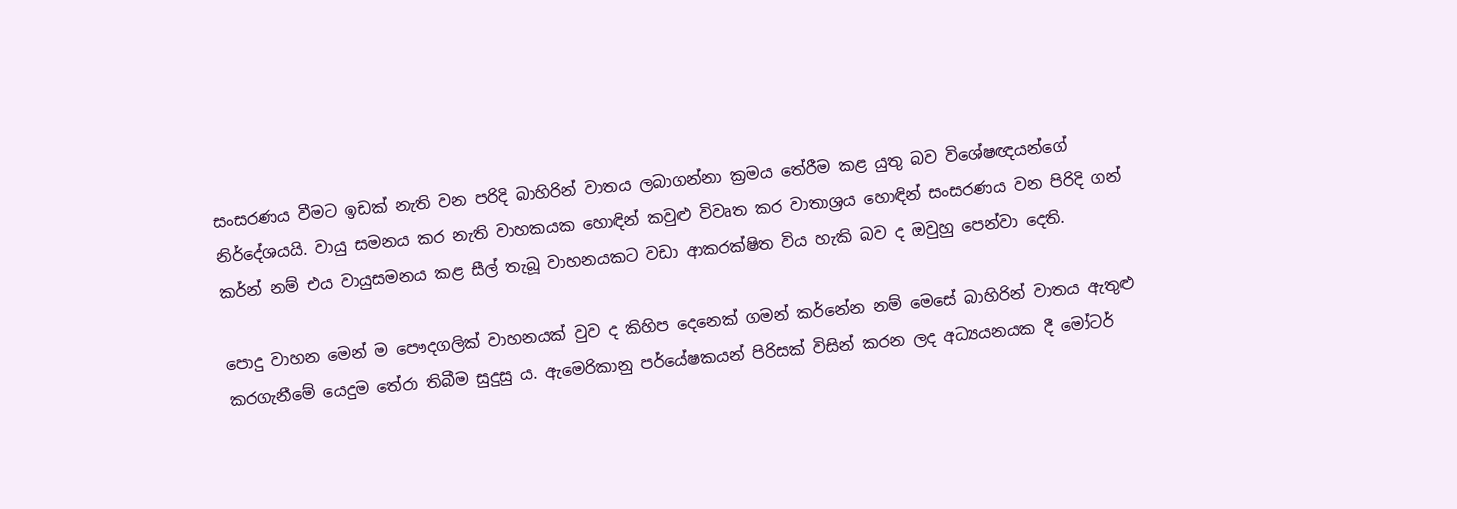සංසරණය වීමට ඉඩක් නැති වන පරිදි බාහිරින් වාතය ලබාගන්නා ක්‍රමය තේරීම කළ යුතු බව විශේෂඥයන්ගේ නිර්දේශයයි. වායු සමනය කර නැති වාහකයක හොඳින් කවුළු විවෘත කර වාතාශ්‍රය හොඳින් සංසරණය වන පිරිදි ගන් කර්න් නම් එය වායුසමනය කළ සීල් තැබූ වාහනයකට වඩා ආකරක්ෂිත විය හැකි බව ද ඔවුහු පෙන්වා දෙති.

පොදු වාහන මෙන් ම පෞදගලික් වාහනයක් වුව ද කිහිප දෙනෙක් ගමන් කර්න‍ේන නම් මෙසේ බාහිරින් වාතය ඇතුළු කරගැනීමේ යෙදුම තේරා තිබීම සුදුසු ය. ඇමෙරිකානු පර්යේෂකයන් පිරිසක් විසින් කරන ලද අධ්‍යයනයක දී මෝටර්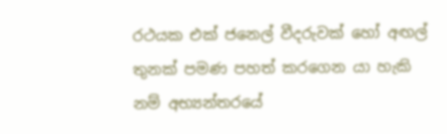රථයක එක් ජනෙල් වීදරුවක් හෝ අඟල් තුනක් පමණ පහත් කරගෙන යා හැකි නම් අභ්‍යන්තරයේ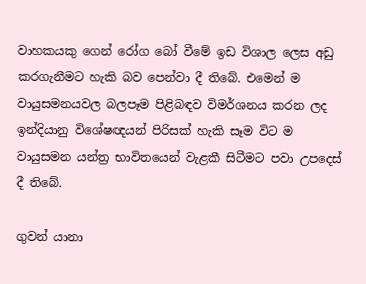වාහකයකු ගෙන් රෝග බෝ වීමේ ඉඩ විශාල ලෙස අඩු කරගැනීමට හැකි බව පෙන්වා දී තිබේ. එමෙන් ම වායුසමනයවල බලපෑම පිළිබඳව විමර්ශනය කරන ලද ඉන්දියානු විශේෂඥයන් පිරිසක් හැකි සෑම විට ම වායුසමන යන්ත්‍ර භාවිතයෙන් වැළකී සිටීමට පවා උපදෙස් දී තිබේ.

ගුවන් යානා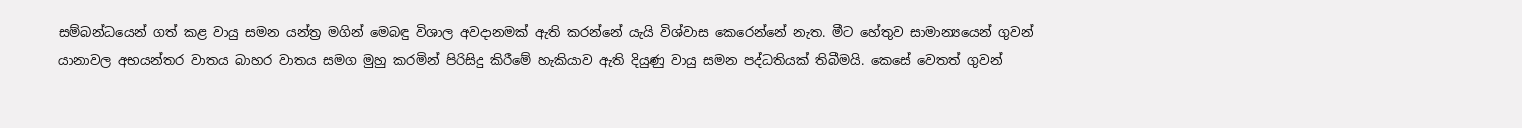සම්බන්ධයෙන් ගත් කළ වායු සමන යන්ත්‍ර මගින් මෙබඳු විශාල අවදානමක් ඇති කරන්නේ යැයි විශ්වාස කෙරෙන්නේ නැත. මීට හේතුව සාමාන්‍යයෙන් ගුවන් යානාවල අභයන්තර වාතය බාහර වාතය සමග මුහු කරමින් පිරිසිදු කිරීමේ හැකියාව ඇති දියුණු වායු සමන පද්ධතියක් තිබීමයි. කෙසේ වෙතත් ගුවන්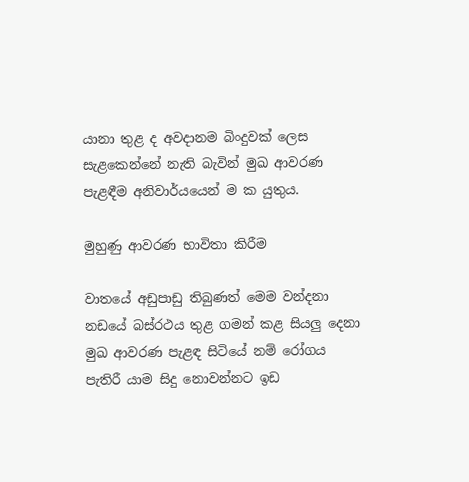යානා තුළ ද අවදානම බිංදුවක් ලෙස සැළකෙන්නේ නැති බැවින් මුඛ ආවරණ පැළඳීම අනිවාර්යයෙන් ම ක යුතුය.

මුහුණු ආවරණ භාවිතා කිරීම

වාතයේ අඩුපාඩු තිබුණත් මෙම වන්දනා නඩයේ බස්රථය තුළ ගමන් කළ සියලු දෙනා මුඛ ආවරණ පැළඳ සිටියේ නම් රෝගය පැතිරී යාම සිදු නොවන්නට ඉඩ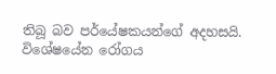තිබූ බව පර්යේෂකයන්ගේ අදහසයි. විශේෂයේන රෝගය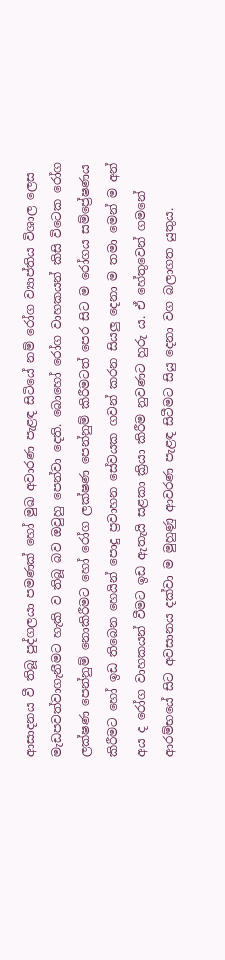ආසාදනය වී තිබූ පුද්ගලයා පමණක් හෝ මුඛ අවාරණ පැළඳ සිටියේ නම් රෝග ව්‍යාප්තිය විශාල ලෙස මැඩපවත්වාගැනීමට හැකි ව තිබූ බව ඔවුහු පෙන්වා දෙති. බොහෝ රෝග වාහකයන් කිසි විටෙක රෝග ලක්ෂණ පෙන්නුම් නොකිරීමට හෝ රෝග ලක්ෂණ පෙන්නුම් කිරීමටත් පෙර සිට ම රෝගය සම්ප්‍රේෂණය කිරීමට හෝ ඉඩ තිබෙන හෙයින් පොදු ප්‍රවාහන සේවයක ගවන් කරන සියලු දෙනා ම තමා මෙන් ම අන් අය ද රෝග වාහකයන් වීමට ඉඩ ඇතැයි සළකා ක්‍රියා කිරීම නුවණට හුරු ය. ඒ හේතුවෙන් ගමනේ ආරම්භයේ සිට අවසානය දක්වා ම මුහුණු ආවරණ පැළඳ සිටීමට සියු දෙනා වග බලාගත යුතුය.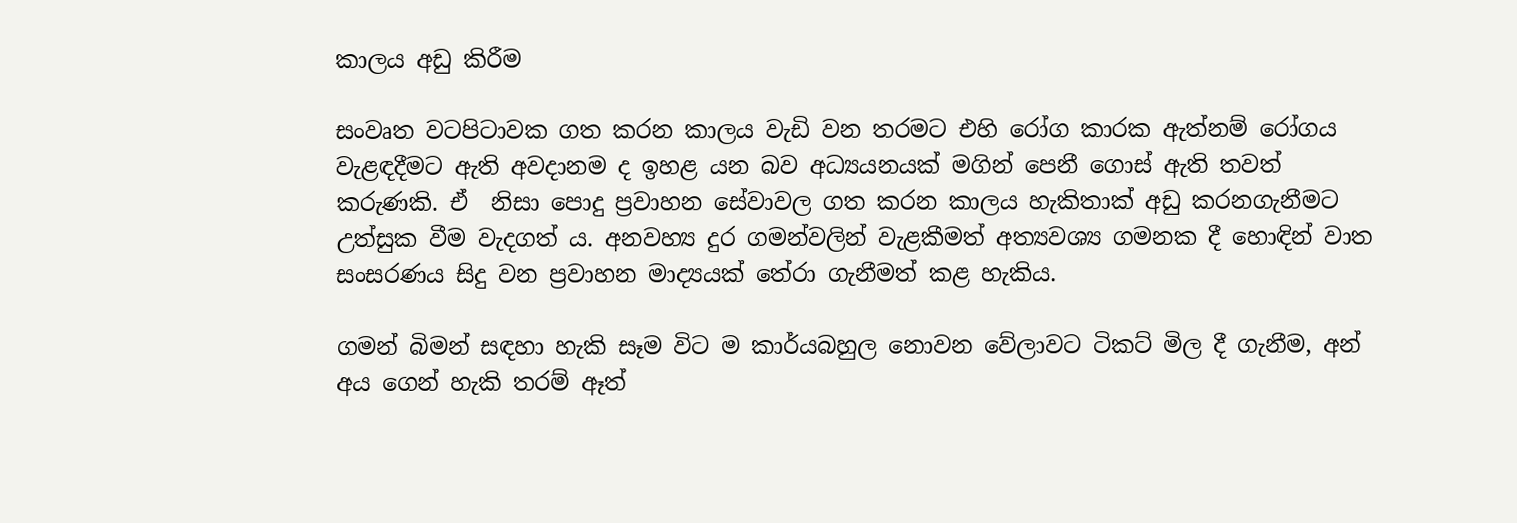කාලය අඩු කිරීම

සංවෘත වටපිටාවක ගත කරන කාලය වැඩි වන තරමට එහි රෝග කාරක ඇත්නම් රෝගය වැළඳදීමට ඇති අවදානම ද ඉහළ යන බව අධ්‍යයනයක් මගින් පෙනී ගොස් ඇති තවත් කරුණකි. ඒ  නිසා පොදු ප්‍රවාහන සේවාවල ගත කරන කාලය හැකිතාක් අඩු කරනගැනීමට උත්සුක වීම වැදගත් ය. අනවහ්‍ය දුර ගමන්වලින් වැළකීමත් අත්‍යවශ්‍ය ගමනක දී හොඳින් වාත සංසරණය සිදු වන ප්‍රවාහන මාද්‍යයක් තේරා ගැනීමත් කළ හැකිය.

ගමන් බිමන් සඳහා හැකි සෑම විට ම කාර්යබහුල නොවන වේලාවට ටිකට් මිල දී ගැනීම, අන් අය ගෙන් හැකි තරම් ඈත්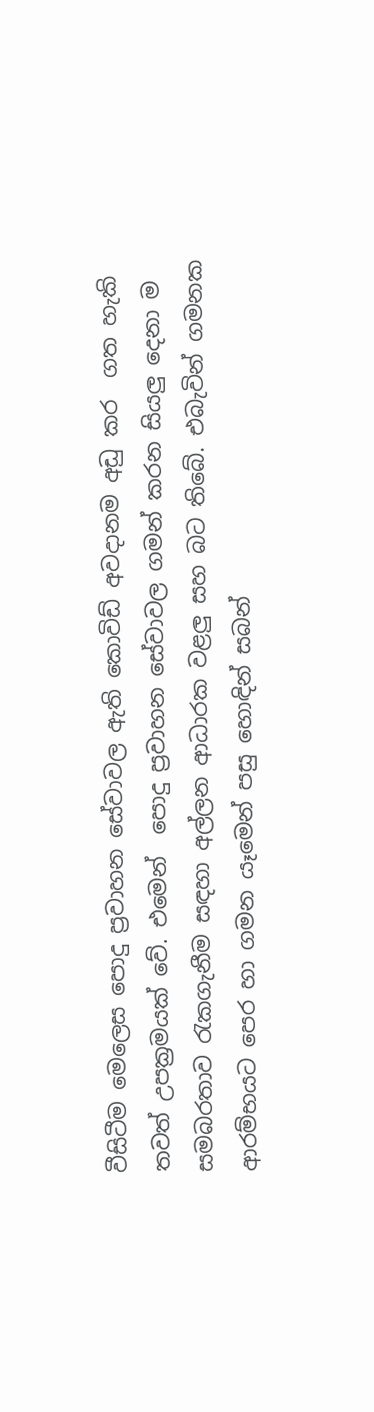වීසිටීම මෙලෙස පොදු ප්‍රවාහන සේවාවල ඇති කොවිඩ් අවදානම අඩු කර  ගත හැකි තවත් උපක්‍රමයක් වේ. එමෙන්  පොදු ප්‍රවාහන සේවාවල ගමන් කරන සියලු දෙනා ම සමබරතාව රැකගැනීම සඳහා අල්ලන ආධාරක වළලු සහ බට තිබේ. එබැවින් ගමනක ආරම්භයට පෙර හා ගමන යෑමෙන් පසු හොඳින් සබන්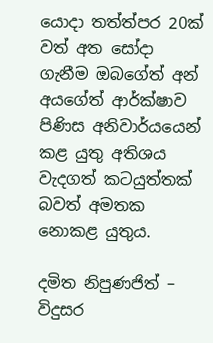යොදා තත්ත්පර 20ක් වත් අත ‍සෝදා ගැනීම ඔබගේත් අන් අයගේත් ආර්ක්ෂාව පිණිස අනිවාර්යයෙන් කළ යුතු අතිශය වැදගත් කටයුත්තක් බවත් අමතක නොකළ යුතුය.

දමිත නිපුණජිත් – විදුසර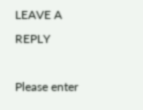LEAVE A REPLY

Please enter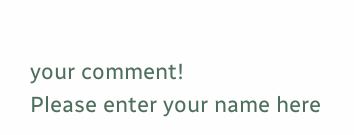your comment!
Please enter your name here